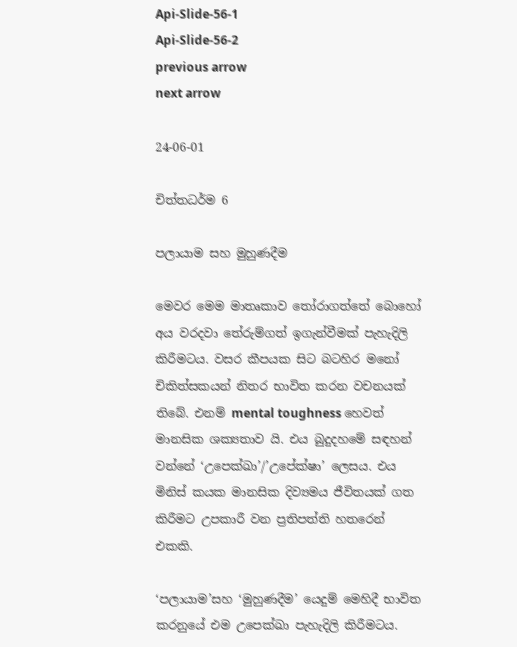Api-Slide-56-1
Api-Slide-56-2
previous arrow
next arrow

24-06-01

චිත්තධර්ම 6

පලායාම සහ මුහුණදීම

මෙවර මෙම මාතෘකාව තෝරාගත්තේ බොහෝ අය වරදවා තේරුම්ගත් ඉගැන්වීමක් පැහැදිලි කිරීමටය. වසර කීපයක සිට බටහිර මනෝ චිකිත්සකයන් නිතර භාවිත කරන වචනයක් තිබේ. එනම් mental toughness හෙවත් මානසික ශක්‍යතාව යි. එය බුදුදහමේ සඳහන් වන්නේ ‘උපෙක්ඛා’/’උපේක්ෂා’ ලෙසය. එය මිනිස් කයක මානසික දිව්‍යමය ජීවිතයක් ගත කිරීමට උපකාරී වන ප්‍රතිපත්ති හතරෙන් එකකි.

‘පලායාම’සහ ‘මුහුණදීම’ යෙදුම් මෙහිදී භාවිත කරනුයේ එම උපෙක්ඛා පැහැදිලි කිරීමටය.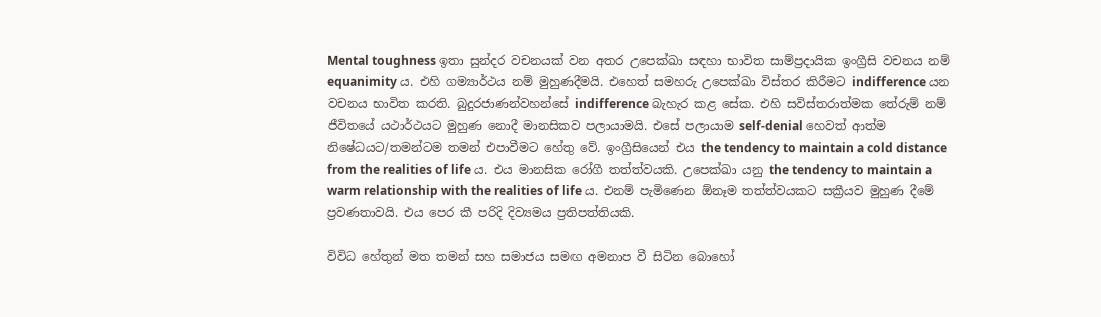Mental toughness ඉතා සුන්දර වචනයක් වන අතර උපෙක්ඛා සඳහා භාවිත සාම්ප්‍රදායික ඉංග්‍රීසි වචනය නම් equanimity ය. එහි ගම්‍යාර්ථය නම් මුහුණදීමයි. එහෙත් සමහරු උපෙක්ඛා විස්තර කිරීමට indifference යන වචනය භාවිත කරති. බුදුරජාණන්වහන්සේ indifference බැහැර කළ සේක. එහි සවිස්තරාත්මක තේරුම් නම් ජීවිතයේ යථාර්ථයට මුහුණ නොදී මානසිකව පලායාමයි. එසේ පලායාම self-denial හෙවත් ආත්ම නිෂේධයට/තමන්ටම තමන් එපාවීමට හේතු වේ. ඉංග්‍රීසියෙන් එය the tendency to maintain a cold distance from the realities of life ය. එය මානසික රෝගී තත්ත්වයකි. උපෙක්ඛා යනු the tendency to maintain a warm relationship with the realities of life ය. එනම් පැමිණෙන ඕනෑම තත්ත්වයකට සක්‍රීයව මුහුණ දීමේ ප්‍රවණතාවයි. එය පෙර කී පරිදි දිව්‍යමය ප්‍රතිපත්තියකි.

විවිධ හේතුන් මත තමන් සහ සමාජය සමඟ අමනාප වී සිටින බොහෝ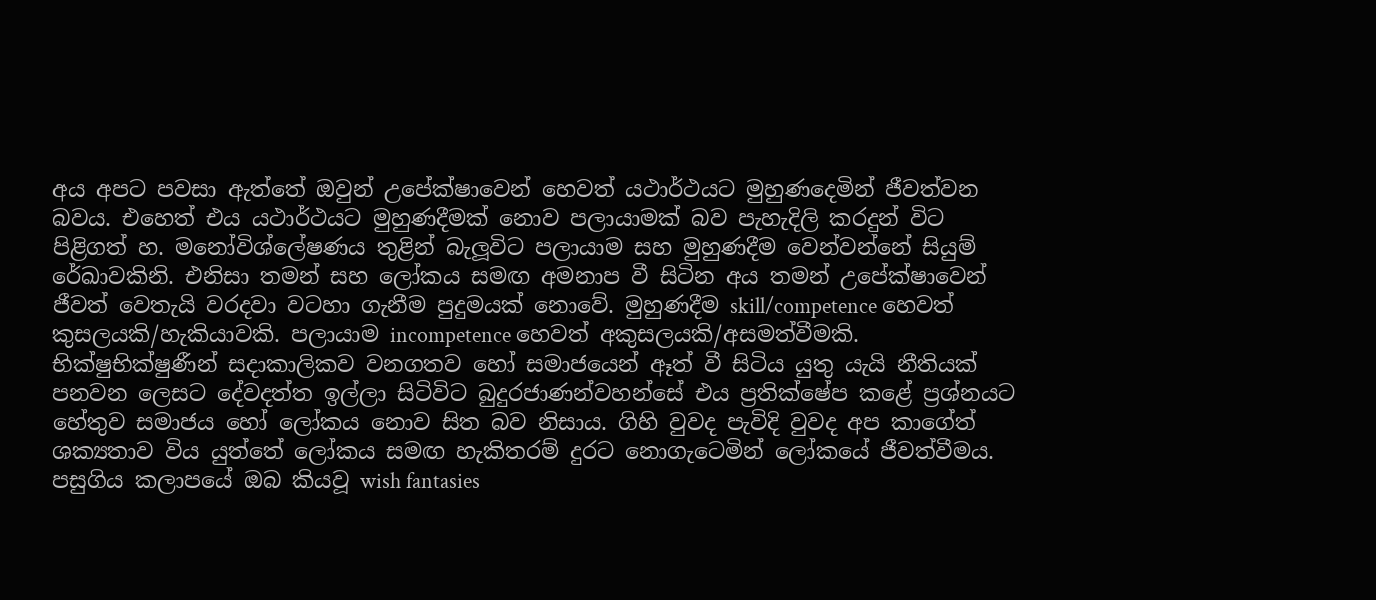අය අපට පවසා ඇත්තේ ඔවුන් උපේක්ෂාවෙන් හෙවත් යථාර්ථයට මුහුණදෙමින් ජීවත්වන බවය. එහෙත් එය යථාර්ථයට මුහුණදීමක් නොව පලායාමක් බව පැහැදිලි කරදුන් විට පිළිගත් හ. මනෝවිශ්ලේෂණය තුළින් බැලූවිට පලායාම සහ මුහුණදීම වෙන්වන්නේ සියුම් රේඛාවකිනි. එනිසා තමන් සහ ලෝකය සමඟ අමනාප වී සිටින අය තමන් උපේක්ෂාවෙන් ජීවත් වෙතැයි වරදවා වටහා ගැනීම පුදුමයක් නොවේ. මුහුණදීම skill/competence හෙවත් කුසලයකි/හැකියාවකි. පලායාම incompetence හෙවත් අකුසලයකි/අසමත්වීමකි. භික්ෂුභික්ෂුණීන් සදාකාලිකව වනගතව හෝ සමාජයෙන් ඈත් වී සිටිය යුතු යැයි නීතියක් පනවන ලෙසට දේවදත්ත ඉල්ලා සිටිවිට බුදුරජාණන්වහන්සේ එය ප්‍රතික්ෂේප කළේ ප්‍රශ්නයට හේතුව සමාජය හෝ ලෝකය නොව සිත බව නිසාය. ගිහි වුවද පැවිදි වුවද අප කාගේත් ශක්‍යතාව විය යුත්තේ ලෝකය සමඟ හැකිතරම් දුරට නොගැටෙමින් ලෝකයේ ජීවත්වීමය. පසුගිය කලාපයේ ඔබ කියවූ wish fantasies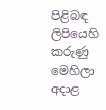පිළිබඳ ලිපියෙහි කරුණු මෙහිලා අදාළ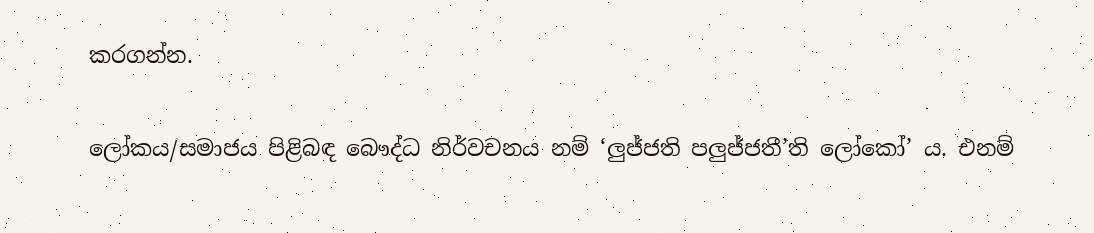කරගන්න.

ලෝකය/සමාජය පිළිබඳ බෞද්ධ නිර්වචනය නම් ‘ලුජ්ජති පලුජ්ජතී’ති ලෝකෝ’ ය. එනම්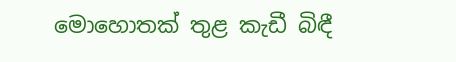මොහොතක් තුළ කැඩී බිඳී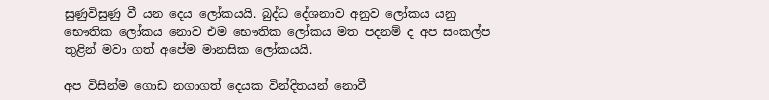සුණුවිසුණු වී යන දෙය ලෝකයයි. බුද්ධ දේශනාව අනුව ලෝකය යනු භෞතික ලෝකය නොව එම භෞතික ලෝකය මත පදනම් ද අප සංකල්ප තුළින් මවා ගත් අපේම මානසික ලෝකයයි.

අප විසින්ම ගොඩ නගාගත් දෙයක වින්දිතයන් නොවී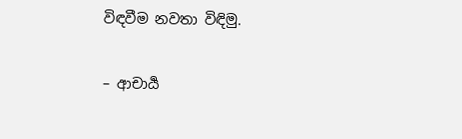විඳවීම නවතා විඳිමු.

– ආචාර්‍ය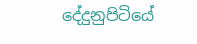දේදුනුපිටියේ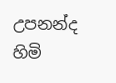උපනන්ද හිමි